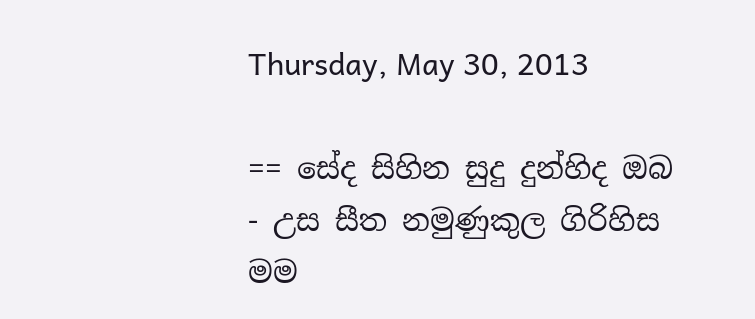Thursday, May 30, 2013

== සේද සිහින සුදු දුන්හිද ඔබ - උස සීත නමුණුකුල ගිරිහිස මම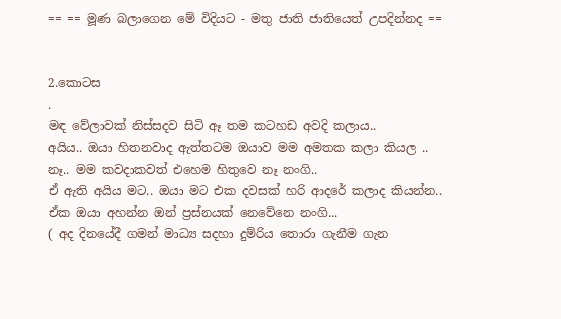== == මූණ බලාගෙන මේ විදියට - මතු ජාති ජාතියෙත් උපදින්නද ==


2.කොටස
.
මඳ වේලාවක් නිස්සදව සිටි ඈ තම කටහඩ අවදි කලාය..
අයිය.. ඔයා හිතනවාද ඇත්තටම ඔයාව මම අමතක කලා කියල ..
නෑ.. මම කවදාකවත් එහෙම හිතුවෙ නෑ නංගි..
ඒ ඇති අයිය මට.. ඔයා මට එක දවසක් හරි ආදරේ කලාද කියන්න..
ඒක ඔයා අහන්න ඔන් ප්‍රස්නයක් නෙවේනෙ නංගි...
( අද දිනයේදී ගමන් මාධ්‍ය සදහා දුම්රිය තොරා ගැනීම ගැන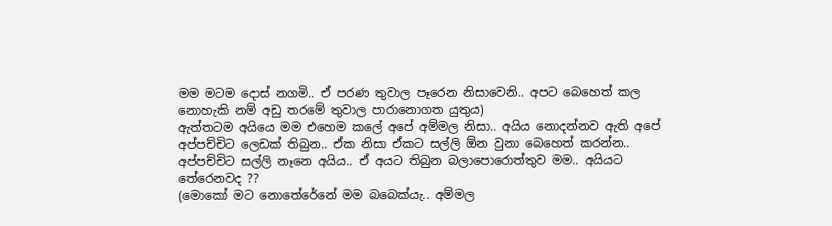මම මටම දොස් නගමි.. ඒ පරණ තුවාල පෑරෙන නිසාවෙනි.. අපට බෙහෙත් කල නොහැකි නම් අඩු තරමේ තුවාල පාරානොගත යුතුය)
ඇත්තටම අයියෙ මම එහෙම කලේ අ‍පේ අම්මල නිසා.. අයිය නොදන්නව ඇති අපේ අප්පච්චිට ලෙඩක් තිබුන.. ඒක නිසා ඒකට සල්ලි ඕන වුනා බෙහෙත් කරන්න.. අප්පච්චිට සල්ලි නෑනෙ අයිය.. ඒ අයට තිබුන බලාපොරොත්තුව මම.. අයියට තේරෙනවද ??
(මොකෝ මට නො‍තේරේනේ මම බබෙක්යැ.. අම්මල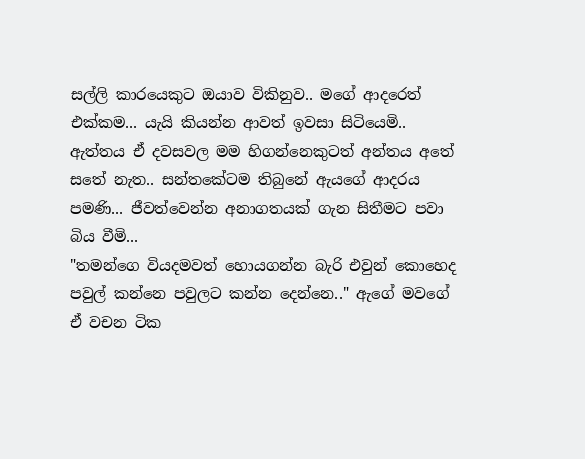සල්ලි කාරයෙකුට ඔයාව විකිනුව.. මගේ ආදරෙත් එක්කම... යැයි කියන්න ආවත් ඉවසා සිටියෙමි.. ඇත්තය ඒ දවසවල මම හිගන්නෙකුටත් අන්තය අතේ සතේ නැත.. සන්තකේටම තිබුනේ ඇයගේ ආදරය පමණි... ජීවත්වෙන්න අනාගතයක් ගැන සිතීමට පවා බිය වීමි...
"තමන්ගෙ වියදමවත් හොයගන්න බැරි එවුන් කොහෙද පවුල් කන්නෙ පවුලට කන්න දෙන්නෙ.." ඇගේ මවගේ ඒ වචන ටික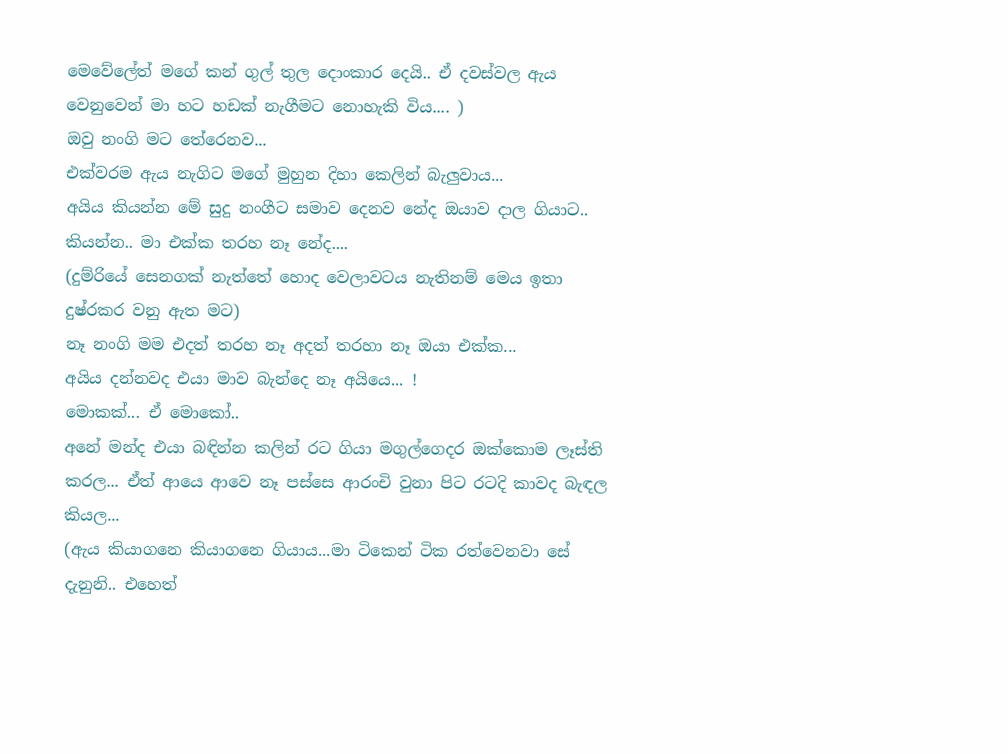මෙවේලේත් මගේ කන් ගුල් තුල දොංකාර දෙයි.. ඒ දවස්වල ඇය වෙනුවෙන් මා හට හඩක් නැගීමට නොහැකි විය.... )
ඔවු නංගි මට තේරෙනව...
එක්වරම ඇය නැගිට මගේ මුහුන දිහා කෙලින් බැලුවාය...
අයිය කියන්න මේ සුදු නංගීට සමාව දෙනව නේද ඔයාව දාල ගියාට.. කියන්න.. මා එක්ක තරහ නෑ නේද....
(දුම්රියේ සෙනගක් නැත්තේ හොද වෙලාවටය නැතිනම් මෙය ඉතා දුෂ්රකර වනු ඇත මට)
නෑ නංගි මම එදත් තරහ නෑ අදත් තරහා නෑ ඔයා එක්ක...
අයිය දන්නවද එයා මාව බැන්දෙ නෑ අයියෙ... !
මොකක්... ඒ මොකෝ..
අනේ මන්ද එයා බඳින්න කලින් රට ගියා මගුල්ගෙදර ඔක්කොම ලෑස්ති කරල... ඒත් ආයෙ ආවෙ නෑ පස්සෙ ආරංචි වුනා පිට රටදි කාවද බැඳල කියල...
(ඇය කියාගනෙ කියාගනෙ ගියාය...මා ටිකෙන් ටික රත්වෙනවා සේ දැනුනි.. එහෙත්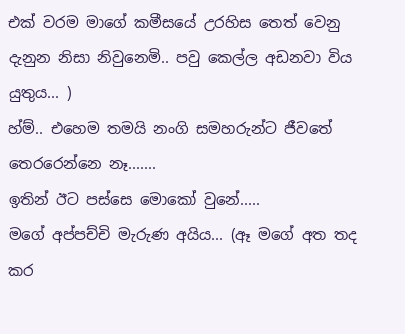එක් වරම මාගේ කමීසයේ උරහිස තෙත් වෙනු දැනුන නිසා නිවුනෙමි.. පවු කෙල්ල අඩනවා විය යුතුය... )
හ්ම්.. එහෙම තමයි නංගි සමහරුන්ට ජීවතේ තෙරරෙන්නෙ නෑ.......
ඉතින් ඊට පස්සෙ මොකෝ වුනේ.....
මගේ අප්පච්චි මැරුණ අයිය... (ඈ මගේ අත තද කර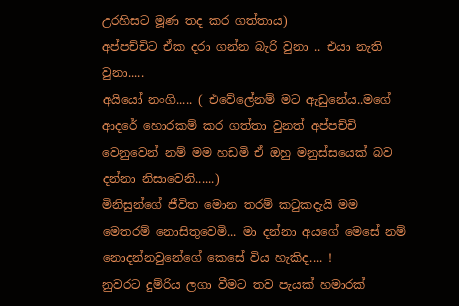උරහිසට මූණ තද කර ගත්තාය)
අප්පච්චිට ඒක දරා ගන්න බැරි වුනා .. එයා නැති වුනා.....
අයියෝ නංගි..... ( එවේලේනම් මට ඇඩුනේය..මගේ ආදරේ හොරකම් කර ගත්තා වුනත් අප්පච්චි වෙනුවෙන් නම් මම හඩමි ඒ ඔහු මනුස්සයෙක් බව දන්නා නිසාවෙනි......)
මිනිසුන්ගේ ජීවිත මොන තරම් කටුකදැයි මම මෙතරම් නොසිතුවෙමි... මා දන්නා අයගේ මෙසේ නම් නොදන්නවුනේගේ කෙසේ විය හැකිද.... !
නුවරට දුම්රිය ලගා වීමට තව පැයක් හමාරක්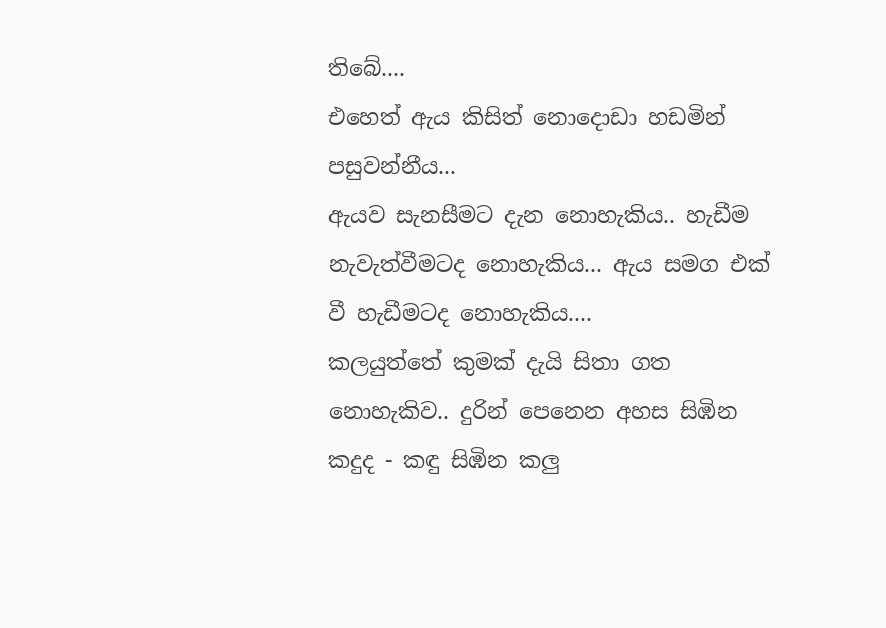තිබේ....
එහෙත් ඇය කිසිත් නොදොඩා හඩමින් පසුවන්නීය...
ඇයව සැනසීමට දැන නොහැකිය.. හැඩීම නැවැත්වීමටද නොහැකිය... ඇය සමග එක් වී හැඩීමටද නොහැකිය....
කලයුත්තේ කුමක් දැයි සිතා ගත නොහැකිව.. දුරින් පෙනෙන අහස සිඹින කදුද - කඳු සිඹින කලු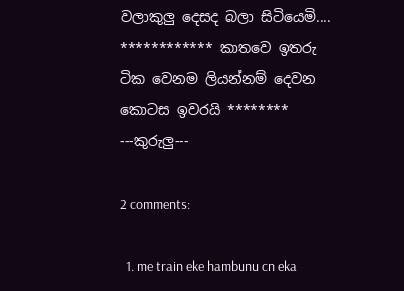වලාකුලු දෙසද බලා සිටියෙමි....
************ කාතවෙ ඉතරු ටික වෙනම ලියන්නම් දෙවන කොටස ඉවරයි ********
---කුරුලු---

2 comments:

  1. me train eke hambunu cn eka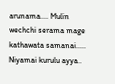arunama.... Mulin wechchi serama mage kathawata samanai..... Niyamai kurulu ayya..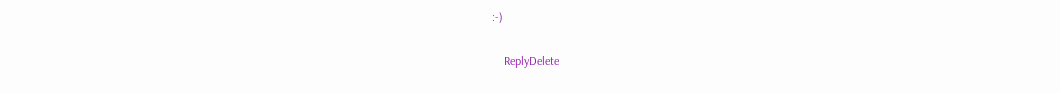:-)

    ReplyDelete